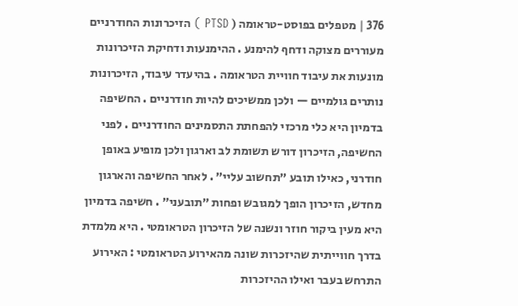376 | מטפלים בפוסט-טראומה ( PTSD ) הזיכרונות החודרניים מעוררים מצוקה ודחף להימנע . ההימנעות ודחיקת הזיכרונות מונעות את עיבוד חוויית הטראומה . בהיעדר עיבוד, הזיכרונות נותרים גולמיים — ולכן ממשיכים להיות חודרניים . החשיפה בדמיון היא כלי מרכזי להפחתת התסמינים החודרניים . לפני החשיפה, הזיכרון דורש תשומת לב וארגון ולכן מופיע באופן חודרני, כאילו תובע ״תחשוב עליי״ . לאחר החשיפה והארגון מחדש, הזיכרון הופך למגובש ופחות ״תובעני״ . חשיפה בדמיון היא מעין ביקור חוזר ונשנה של הזיכרון הטראומטי . היא מלמדת בדרך חווייתית שהיזכרות שונה מהאירוע הטראומטי : האירוע התרחש בעבר ואילו ההיזכרות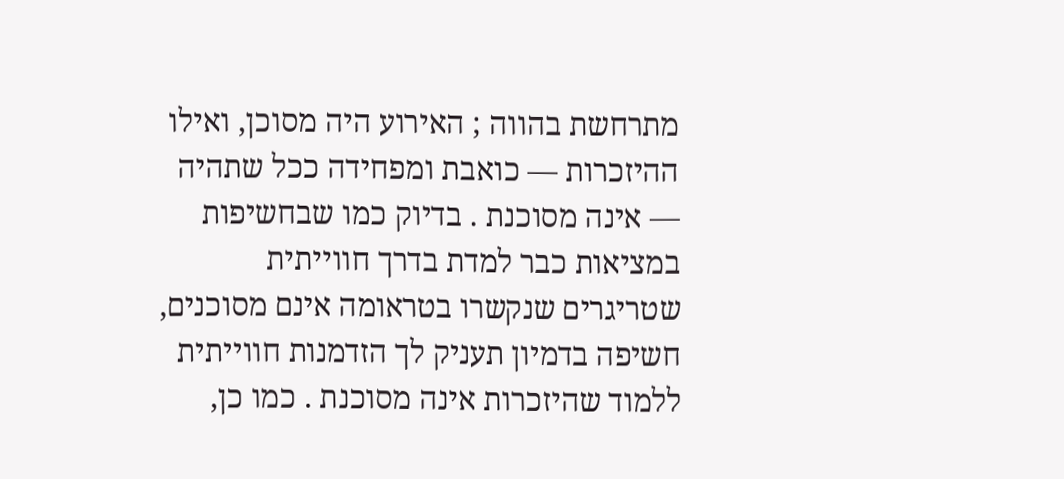מתרחשת בהווה ; האירוע היה מסוכן, ואילו ההיזכרות — כואבת ומפחידה ככל שתהיה — אינה מסוכנת . בדיוק כמו שבחשיפות במציאות כבר למדת בדרך חווייתית שטריגרים שנקשרו בטראומה אינם מסוכנים, חשיפה בדמיון תעניק לך הזדמנות חווייתית ללמוד שהיזכרות אינה מסוכנת . כמו כן,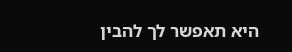היא תאפשר לך להבין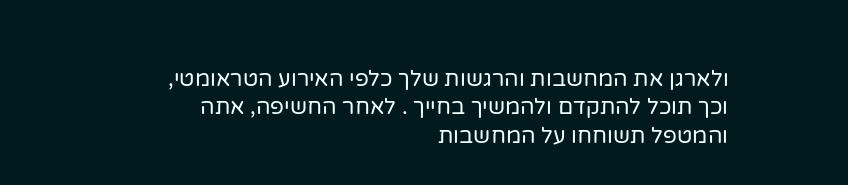ולארגן את המחשבות והרגשות שלך כלפי האירוע הטראומטי, וכך תוכל להתקדם ולהמשיך בחייך . לאחר החשיפה, אתה והמטפל תשוחחו על המחשבות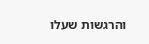והרגשות שעלו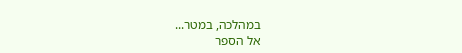במהלכה, במטר...
אל הספר